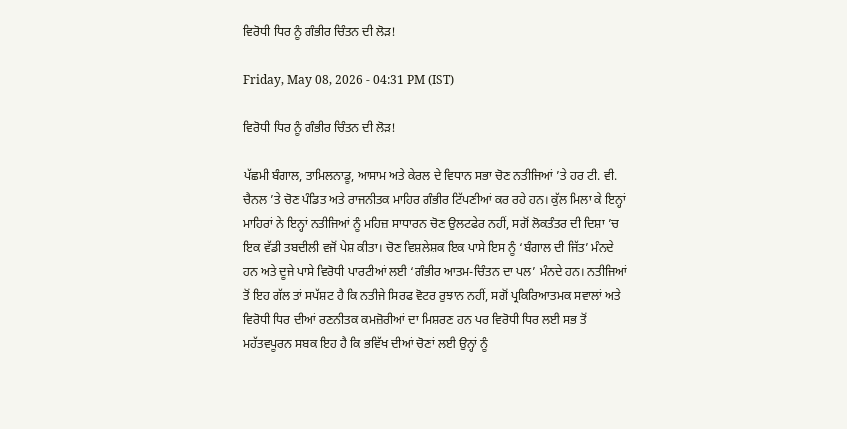ਵਿਰੋਧੀ ਧਿਰ ਨੂੰ ਗੰਭੀਰ ਚਿੰਤਨ ਦੀ ਲੋੜ!

Friday, May 08, 2026 - 04:31 PM (IST)

ਵਿਰੋਧੀ ਧਿਰ ਨੂੰ ਗੰਭੀਰ ਚਿੰਤਨ ਦੀ ਲੋੜ!

ਪੱਛਮੀ ਬੰਗਾਲ, ਤਾਮਿਲਨਾਡੂ, ਆਸਾਮ ਅਤੇ ਕੇਰਲ ਦੇ ਵਿਧਾਨ ਸਭਾ ਚੋਣ ਨਤੀਜਿਆਂ ’ਤੇ ਹਰ ਟੀ. ਵੀ. ਚੈਨਲ ’ਤੇ ਚੋਣ ਪੰਡਿਤ ਅਤੇ ਰਾਜਨੀਤਕ ਮਾਹਿਰ ਗੰਭੀਰ ਟਿੱਪਣੀਆਂ ਕਰ ਰਹੇ ਹਨ। ਕੁੱਲ ਮਿਲਾ ਕੇ ਇਨ੍ਹਾਂ ਮਾਹਿਰਾਂ ਨੇ ਇਨ੍ਹਾਂ ਨਤੀਜਿਆਂ ਨੂੰ ਮਹਿਜ਼ ਸਾਧਾਰਨ ਚੋਣ ਉਲਟਫੇਰ ਨਹੀਂ, ਸਗੋਂ ਲੋਕਤੰਤਰ ਦੀ ਦਿਸ਼ਾ ’ਚ ਇਕ ਵੱਡੀ ਤਬਦੀਲੀ ਵਜੋਂ ਪੇਸ਼ ਕੀਤਾ। ਚੋਣ ਵਿਸ਼ਲੇਸ਼ਕ ਇਕ ਪਾਸੇ ਇਸ ਨੂੰ ‘ਬੰਗਾਲ ਦੀ ਜਿੱਤ’ ਮੰਨਦੇ ਹਨ ਅਤੇ ਦੂਜੇ ਪਾਸੇ ਵਿਰੋਧੀ ਪਾਰਟੀਆਂ ਲਈ ‘ਗੰਭੀਰ ਆਤਮ-ਚਿੰਤਨ ਦਾ ਪਲ’ ਮੰਨਦੇ ਹਨ। ਨਤੀਜਿਆਂ ਤੋਂ ਇਹ ਗੱਲ ਤਾਂ ਸਪੱਸ਼ਟ ਹੈ ਕਿ ਨਤੀਜੇ ਸਿਰਫ ਵੋਟਰ ਰੁਝਾਨ ਨਹੀਂ, ਸਗੋਂ ਪ੍ਰਕਿਰਿਆਤਮਕ ਸਵਾਲਾਂ ਅਤੇ ਵਿਰੋਧੀ ਧਿਰ ਦੀਆਂ ਰਣਨੀਤਕ ਕਮਜ਼ੋਰੀਆਂ ਦਾ ਮਿਸ਼ਰਣ ਹਨ ਪਰ ਵਿਰੋਧੀ ਧਿਰ ਲਈ ਸਭ ਤੋਂ ਮਹੱਤਵਪੂਰਨ ਸਬਕ ਇਹ ਹੈ ਕਿ ਭਵਿੱਖ ਦੀਆਂ ਚੋਣਾਂ ਲਈ ਉਨ੍ਹਾਂ ਨੂੰ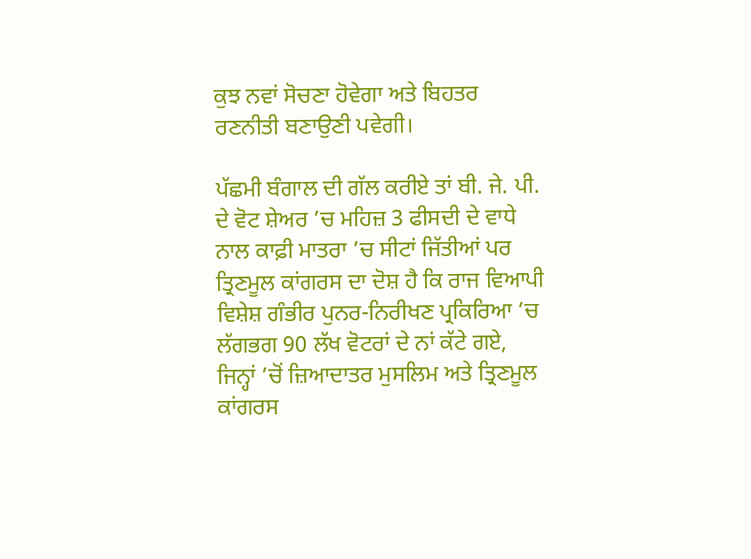ਕੁਝ ਨਵਾਂ ਸੋਚਣਾ ਹੋਵੇਗਾ ਅਤੇ ਬਿਹਤਰ ਰਣਨੀਤੀ ਬਣਾਉਣੀ ਪਵੇਗੀ।

ਪੱਛਮੀ ਬੰਗਾਲ ਦੀ ਗੱਲ ਕਰੀਏ ਤਾਂ ਬੀ. ਜੇ. ਪੀ. ਦੇ ਵੋਟ ਸ਼ੇਅਰ ’ਚ ਮਹਿਜ਼ 3 ਫੀਸਦੀ ਦੇ ਵਾਧੇ ਨਾਲ ਕਾਫ਼ੀ ਮਾਤਰਾ ’ਚ ਸੀਟਾਂ ਜਿੱਤੀਆਂ ਪਰ ਤ੍ਰਿਣਮੂਲ ਕਾਂਗਰਸ ਦਾ ਦੋਸ਼ ਹੈ ਕਿ ਰਾਜ ਵਿਆਪੀ ਵਿਸ਼ੇਸ਼ ਗੰਭੀਰ ਪੁਨਰ-ਨਿਰੀਖਣ ਪ੍ਰਕਿਰਿਆ ’ਚ ਲੱਗਭਗ 90 ਲੱਖ ਵੋਟਰਾਂ ਦੇ ਨਾਂ ਕੱਟੇ ਗਏ, ਜਿਨ੍ਹਾਂ ’ਚੋਂ ਜ਼ਿਆਦਾਤਰ ਮੁਸਲਿਮ ਅਤੇ ਤ੍ਰਿਣਮੂਲ ਕਾਂਗਰਸ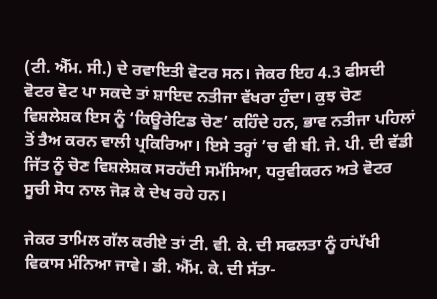(ਟੀ. ਐੱਮ. ਸੀ.) ਦੇ ਰਵਾਇਤੀ ਵੋਟਰ ਸਨ। ਜੇਕਰ ਇਹ 4.3 ਫੀਸਦੀ ਵੋਟਰ ਵੋਟ ਪਾ ਸਕਦੇ ਤਾਂ ਸ਼ਾਇਦ ਨਤੀਜਾ ਵੱਖਰਾ ਹੁੰਦਾ। ਕੁਝ ਚੋਣ ਵਿਸ਼ਲੇਸ਼ਕ ਇਸ ਨੂੰ ‘ਕਿਊਰੇਟਿਡ ਚੋਣ’ ਕਹਿੰਦੇ ਹਨ, ਭਾਵ ਨਤੀਜਾ ਪਹਿਲਾਂ ਤੋਂ ਤੈਅ ਕਰਨ ਵਾਲੀ ਪ੍ਰਕਿਰਿਆ। ਇਸੇ ਤਰ੍ਹਾਂ ’ਚ ਵੀ ਬੀ. ਜੇ. ਪੀ. ਦੀ ਵੱਡੀ ਜਿੱਤ ਨੂੰ ਚੋਣ ਵਿਸ਼ਲੇਸ਼ਕ ਸਰਹੱਦੀ ਸਮੱਸਿਆ, ਧਰੁਵੀਕਰਨ ਅਤੇ ਵੋਟਰ ਸੂਚੀ ਸੋਧ ਨਾਲ ਜੋੜ ਕੇ ਦੇਖ ਰਹੇ ਹਨ।

ਜੇਕਰ ਤਾਮਿਲ ਗੱਲ ਕਰੀਏ ਤਾਂ ਟੀ. ਵੀ. ਕੇ. ਦੀ ਸਫਲਤਾ ਨੂੰ ਹਾਂਪੱਖੀ ਵਿਕਾਸ ਮੰਨਿਆ ਜਾਵੇ। ਡੀ. ਐੱਮ. ਕੇ. ਦੀ ਸੱਤਾ-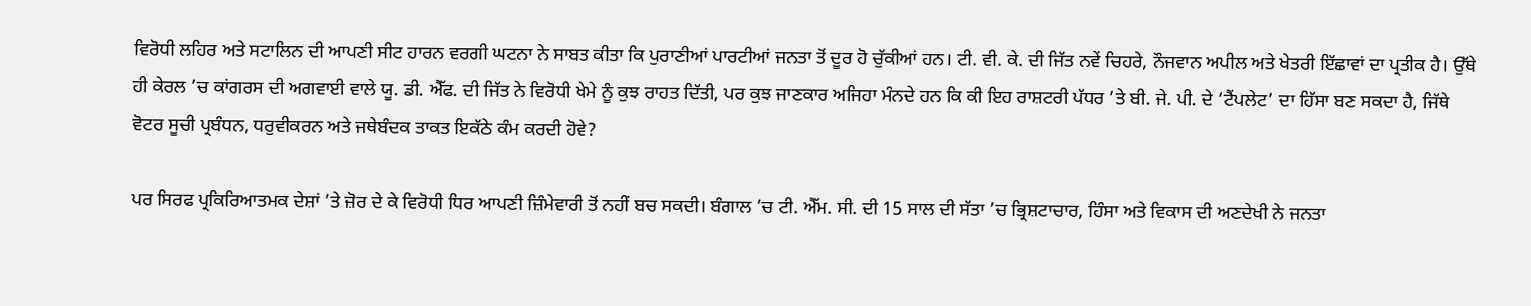ਵਿਰੋਧੀ ਲਹਿਰ ਅਤੇ ਸਟਾਲਿਨ ਦੀ ਆਪਣੀ ਸੀਟ ਹਾਰਨ ਵਰਗੀ ਘਟਨਾ ਨੇ ਸਾਬਤ ਕੀਤਾ ਕਿ ਪੁਰਾਣੀਆਂ ਪਾਰਟੀਆਂ ਜਨਤਾ ਤੋਂ ਦੂਰ ਹੋ ਚੁੱਕੀਆਂ ਹਨ। ਟੀ. ਵੀ. ਕੇ. ਦੀ ਜਿੱਤ ਨਵੇਂ ਚਿਹਰੇ, ਨੌਜਵਾਨ ਅਪੀਲ ਅਤੇ ਖੇਤਰੀ ਇੱਛਾਵਾਂ ਦਾ ਪ੍ਰਤੀਕ ਹੈ। ਉੱਥੇ ਹੀ ਕੇਰਲ ’ਚ ਕਾਂਗਰਸ ਦੀ ਅਗਵਾਈ ਵਾਲੇ ਯੂ. ਡੀ. ਐੱਫ. ਦੀ ਜਿੱਤ ਨੇ ਵਿਰੋਧੀ ਖੇਮੇ ਨੂੰ ਕੁਝ ਰਾਹਤ ਦਿੱਤੀ, ਪਰ ਕੁਝ ਜਾਣਕਾਰ ਅਜਿਹਾ ਮੰਨਦੇ ਹਨ ਕਿ ਕੀ ਇਹ ਰਾਸ਼ਟਰੀ ਪੱਧਰ ’ਤੇ ਬੀ. ਜੇ. ਪੀ. ਦੇ ‘ਟੈਂਪਲੇਟ’ ਦਾ ਹਿੱਸਾ ਬਣ ਸਕਦਾ ਹੈ, ਜਿੱਥੇ ਵੋਟਰ ਸੂਚੀ ਪ੍ਰਬੰਧਨ, ਧਰੁਵੀਕਰਨ ਅਤੇ ਜਥੇਬੰਦਕ ਤਾਕਤ ਇਕੱਠੇ ਕੰਮ ਕਰਦੀ ਹੋਵੇ?

ਪਰ ਸਿਰਫ ਪ੍ਰਕਿਰਿਆਤਮਕ ਦੇਸ਼ਾਂ ’ਤੇ ਜ਼ੋਰ ਦੇ ਕੇ ਵਿਰੋਧੀ ਧਿਰ ਆਪਣੀ ਜ਼ਿੰਮੇਵਾਰੀ ਤੋਂ ਨਹੀਂ ਬਚ ਸਕਦੀ। ਬੰਗਾਲ ’ਚ ਟੀ. ਐੱਮ. ਸੀ. ਦੀ 15 ਸਾਲ ਦੀ ਸੱਤਾ ’ਚ ਭ੍ਰਿਸ਼ਟਾਚਾਰ, ਹਿੰਸਾ ਅਤੇ ਵਿਕਾਸ ਦੀ ਅਣਦੇਖੀ ਨੇ ਜਨਤਾ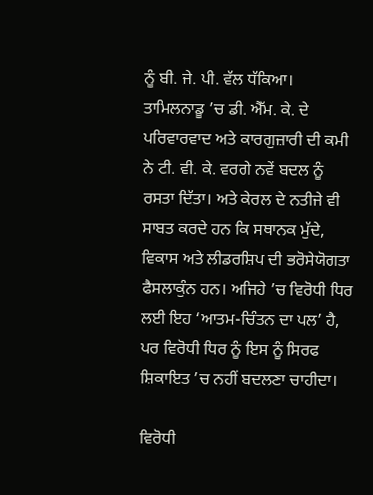ਨੂੰ ਬੀ. ਜੇ. ਪੀ. ਵੱਲ ਧੱਕਿਆ। ਤਾਮਿਲਨਾਡੂ ’ਚ ਡੀ. ਐੱਮ. ਕੇ. ਦੇ ਪਰਿਵਾਰਵਾਦ ਅਤੇ ਕਾਰਗੁਜ਼ਾਰੀ ਦੀ ਕਮੀ ਨੇ ਟੀ. ਵੀ. ਕੇ. ਵਰਗੇ ਨਵੇਂ ਬਦਲ ਨੂੰ ਰਸਤਾ ਦਿੱਤਾ। ਅਤੇ ਕੇਰਲ ਦੇ ਨਤੀਜੇ ਵੀ ਸਾਬਤ ਕਰਦੇ ਹਨ ਕਿ ਸਥਾਨਕ ਮੁੱਦੇ, ਵਿਕਾਸ ਅਤੇ ਲੀਡਰਸ਼ਿਪ ਦੀ ਭਰੋਸੇਯੋਗਤਾ ਫੈਸਲਾਕੁੰਨ ਹਨ। ਅਜਿਹੇ ’ਚ ਵਿਰੋਧੀ ਧਿਰ ਲਈ ਇਹ ‘ਆਤਮ-ਚਿੰਤਨ ਦਾ ਪਲ’ ਹੈ, ਪਰ ਵਿਰੋਧੀ ਧਿਰ ਨੂੰ ਇਸ ਨੂੰ ਸਿਰਫ ਸ਼ਿਕਾਇਤ ’ਚ ਨਹੀਂ ਬਦਲਣਾ ਚਾਹੀਦਾ।

ਵਿਰੋਧੀ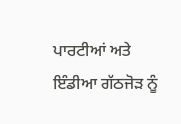ਪਾਰਟੀਆਂ ਅਤੇ ਇੰਡੀਆ ਗੱਠਜੋੜ ਨੂੰ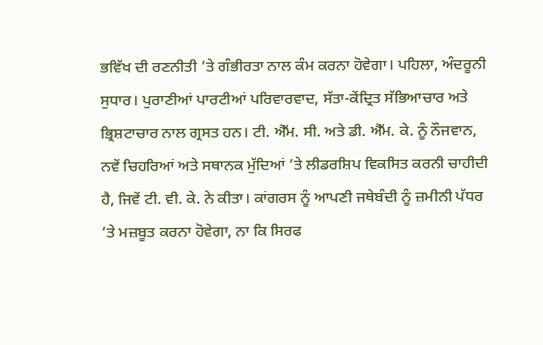ਭਵਿੱਖ ਦੀ ਰਣਨੀਤੀ ’ਤੇ ਗੰਭੀਰਤਾ ਨਾਲ ਕੰਮ ਕਰਨਾ ਹੋਵੇਗਾ। ਪਹਿਲਾ, ਅੰਦਰੂਨੀ ਸੁਧਾਰ। ਪੁਰਾਣੀਆਂ ਪਾਰਟੀਆਂ ਪਰਿਵਾਰਵਾਦ, ਸੱਤਾ-ਕੇਂਦ੍ਰਿਤ ਸੱਭਿਆਚਾਰ ਅਤੇ ਭ੍ਰਿਸ਼ਟਾਚਾਰ ਨਾਲ ਗ੍ਰਸਤ ਹਨ। ਟੀ. ਐੱਮ. ਸੀ. ਅਤੇ ਡੀ. ਐੱਮ. ਕੇ. ਨੂੰ ਨੌਜਵਾਨ, ਨਵੇਂ ਚਿਹਰਿਆਂ ਅਤੇ ਸਥਾਨਕ ਮੁੱਦਿਆਂ ’ਤੇ ਲੀਡਰਸ਼ਿਪ ਵਿਕਸਿਤ ਕਰਨੀ ਚਾਹੀਦੀ ਹੈ, ਜਿਵੇਂ ਟੀ. ਵੀ. ਕੇ. ਨੇ ਕੀਤਾ। ਕਾਂਗਰਸ ਨੂੰ ਆਪਣੀ ਜਥੇਬੰਦੀ ਨੂੰ ਜ਼ਮੀਨੀ ਪੱਧਰ ’ਤੇ ਮਜ਼ਬੂਤ ਕਰਨਾ ਹੋਵੇਗਾ, ਨਾ ਕਿ ਸਿਰਫ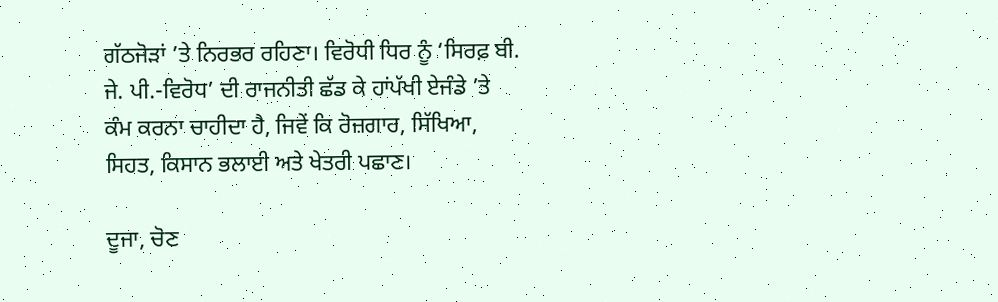ਗੱਠਜੋੜਾਂ ’ਤੇ ਨਿਰਭਰ ਰਹਿਣਾ। ਵਿਰੋਧੀ ਧਿਰ ਨੂੰ ‘ਸਿਰਫ਼ ਬੀ. ਜੇ. ਪੀ.-ਵਿਰੋਧ’ ਦੀ ਰਾਜਨੀਤੀ ਛੱਡ ਕੇ ਹਾਂਪੱਖੀ ਏਜੰਡੇ ’ਤੇ ਕੰਮ ਕਰਨਾ ਚਾਹੀਦਾ ਹੈ, ਜਿਵੇਂ ਕਿ ਰੋਜ਼ਗਾਰ, ਸਿੱਖਿਆ, ਸਿਹਤ, ਕਿਸਾਨ ਭਲਾਈ ਅਤੇ ਖੇਤਰੀ ਪਛਾਣ।

ਦੂਜਾ, ਚੋਣ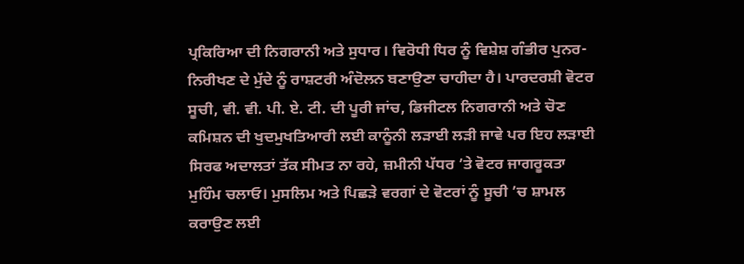ਪ੍ਰਕਿਰਿਆ ਦੀ ਨਿਗਰਾਨੀ ਅਤੇ ਸੁਧਾਰ। ਵਿਰੋਧੀ ਧਿਰ ਨੂੰ ਵਿਸ਼ੇਸ਼ ਗੰਭੀਰ ਪੁਨਰ-ਨਿਰੀਖਣ ਦੇ ਮੁੱਦੇ ਨੂੰ ਰਾਸ਼ਟਰੀ ਅੰਦੋਲਨ ਬਣਾਉਣਾ ਚਾਹੀਦਾ ਹੈ। ਪਾਰਦਰਸ਼ੀ ਵੋਟਰ ਸੂਚੀ, ਵੀ. ਵੀ. ਪੀ. ਏ. ਟੀ. ਦੀ ਪੂਰੀ ਜਾਂਚ, ਡਿਜੀਟਲ ਨਿਗਰਾਨੀ ਅਤੇ ਚੋਣ ਕਮਿਸ਼ਨ ਦੀ ਖੁਦਮੁਖਤਿਆਰੀ ਲਈ ਕਾਨੂੰਨੀ ਲੜਾਈ ਲੜੀ ਜਾਵੇ ਪਰ ਇਹ ਲੜਾਈ ਸਿਰਫ ਅਦਾਲਤਾਂ ਤੱਕ ਸੀਮਤ ਨਾ ਰਹੇ, ਜ਼ਮੀਨੀ ਪੱਧਰ ’ਤੇ ਵੋਟਰ ਜਾਗਰੂਕਤਾ ਮੁਹਿੰਮ ਚਲਾਓ। ਮੁਸਲਿਮ ਅਤੇ ਪਿਛੜੇ ਵਰਗਾਂ ਦੇ ਵੋਟਰਾਂ ਨੂੰ ਸੂਚੀ ’ਚ ਸ਼ਾਮਲ ਕਰਾਉਣ ਲਈ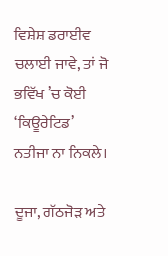ਵਿਸ਼ੇਸ਼ ਡਰਾਈਵ ਚਲਾਈ ਜਾਵੇ, ਤਾਂ ਜੋ ਭਵਿੱਖ ’ਚ ਕੋਈ ‘ਕਿਊਰੇਟਿਡ’ ਨਤੀਜਾ ਨਾ ਨਿਕਲੇ।

ਦੂਜਾ, ਗੱਠਜੋੜ ਅਤੇ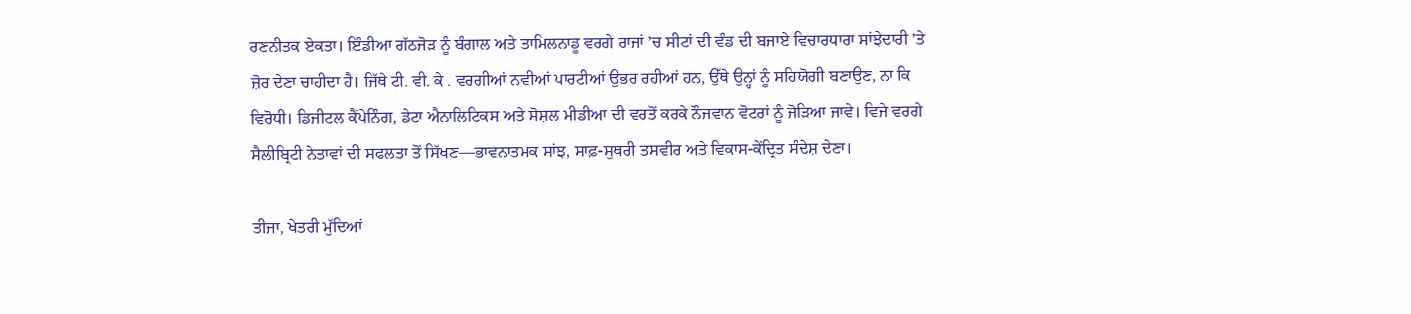ਰਣਨੀਤਕ ਏਕਤਾ। ਇੰਡੀਆ ਗੱਠਜੋੜ ਨੂੰ ਬੰਗਾਲ ਅਤੇ ਤਾਮਿਲਨਾਡੂ ਵਰਗੇ ਰਾਜਾਂ ’ਚ ਸੀਟਾਂ ਦੀ ਵੰਡ ਦੀ ਬਜਾਏ ਵਿਚਾਰਧਾਰਾ ਸਾਂਝੇਦਾਰੀ ’ਤੇ ਜ਼ੋਰ ਦੇਣਾ ਚਾਹੀਦਾ ਹੈ। ਜਿੱਥੇ ਟੀ. ਵੀ. ਕੇ . ਵਰਗੀਆਂ ਨਵੀਆਂ ਪਾਰਟੀਆਂ ਉਭਰ ਰਹੀਆਂ ਹਨ, ਉੱਥੇ ਉਨ੍ਹਾਂ ਨੂੰ ਸਹਿਯੋਗੀ ਬਣਾਉਣ, ਨਾ ਕਿ ਵਿਰੋਧੀ। ਡਿਜੀਟਲ ਕੈਂਪੇਨਿੰਗ, ਡੇਟਾ ਐਨਾਲਿਟਿਕਸ ਅਤੇ ਸੋਸ਼ਲ ਮੀਡੀਆ ਦੀ ਵਰਤੋਂ ਕਰਕੇ ਨੌਜਵਾਨ ਵੋਟਰਾਂ ਨੂੰ ਜੋੜਿਆ ਜਾਵੇ। ਵਿਜੇ ਵਰਗੇ ਸੈਲੀਬ੍ਰਿਟੀ ਨੇਤਾਵਾਂ ਦੀ ਸਫਲਤਾ ਤੋਂ ਸਿੱਖਣ—ਭਾਵਨਾਤਮਕ ਸਾਂਝ, ਸਾਫ਼-ਸੁਥਰੀ ਤਸਵੀਰ ਅਤੇ ਵਿਕਾਸ-ਕੇਂਦ੍ਰਿਤ ਸੰਦੇਸ਼ ਦੇਣਾ।

ਤੀਜਾ, ਖੇਤਰੀ ਮੁੱਦਿਆਂ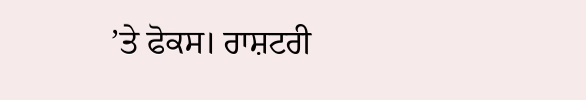’ਤੇ ਫੋਕਸ। ਰਾਸ਼ਟਰੀ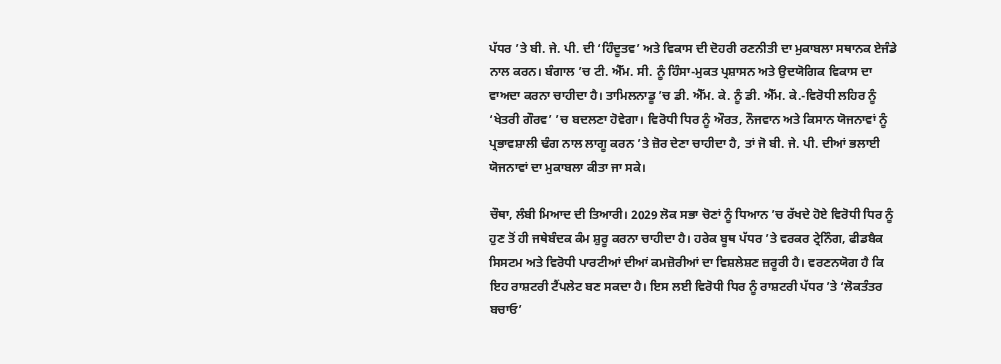ਪੱਧਰ ’ਤੇ ਬੀ. ਜੇ. ਪੀ. ਦੀ ‘ਹਿੰਦੂਤਵ’ ਅਤੇ ਵਿਕਾਸ ਦੀ ਦੋਹਰੀ ਰਣਨੀਤੀ ਦਾ ਮੁਕਾਬਲਾ ਸਥਾਨਕ ਏਜੰਡੇ ਨਾਲ ਕਰਨ। ਬੰਗਾਲ ’ਚ ਟੀ. ਐੱਮ. ਸੀ. ਨੂੰ ਹਿੰਸਾ-ਮੁਕਤ ਪ੍ਰਸ਼ਾਸਨ ਅਤੇ ਉਦਯੋਗਿਕ ਵਿਕਾਸ ਦਾ ਵਾਅਦਾ ਕਰਨਾ ਚਾਹੀਦਾ ਹੈ। ਤਾਮਿਲਨਾਡੂ ’ਚ ਡੀ. ਐੱਮ. ਕੇ. ਨੂੰ ਡੀ. ਐੱਮ. ਕੇ.-ਵਿਰੋਧੀ ਲਹਿਰ ਨੂੰ ‘ਖੇਤਰੀ ਗੌਰਵ’ ’ਚ ਬਦਲਣਾ ਹੋਵੇਗਾ। ਵਿਰੋਧੀ ਧਿਰ ਨੂੰ ਔਰਤ, ਨੌਜਵਾਨ ਅਤੇ ਕਿਸਾਨ ਯੋਜਨਾਵਾਂ ਨੂੰ ਪ੍ਰਭਾਵਸ਼ਾਲੀ ਢੰਗ ਨਾਲ ਲਾਗੂ ਕਰਨ ’ਤੇ ਜ਼ੋਰ ਦੇਣਾ ਚਾਹੀਦਾ ਹੈ, ਤਾਂ ਜੋ ਬੀ. ਜੇ. ਪੀ. ਦੀਆਂ ਭਲਾਈ ਯੋਜਨਾਵਾਂ ਦਾ ਮੁਕਾਬਲਾ ਕੀਤਾ ਜਾ ਸਕੇ।

ਚੌਥਾ, ਲੰਬੀ ਮਿਆਦ ਦੀ ਤਿਆਰੀ। 2029 ਲੋਕ ਸਭਾ ਚੋਣਾਂ ਨੂੰ ਧਿਆਨ ’ਚ ਰੱਖਦੇ ਹੋਏ ਵਿਰੋਧੀ ਧਿਰ ਨੂੰ ਹੁਣ ਤੋਂ ਹੀ ਜਥੇਬੰਦਕ ਕੰਮ ਸ਼ੁਰੂ ਕਰਨਾ ਚਾਹੀਦਾ ਹੈ। ਹਰੇਕ ਬੂਥ ਪੱਧਰ ’ਤੇ ਵਰਕਰ ਟ੍ਰੇਨਿੰਗ, ਫੀਡਬੈਕ ਸਿਸਟਮ ਅਤੇ ਵਿਰੋਧੀ ਪਾਰਟੀਆਂ ਦੀਆਂ ਕਮਜ਼ੋਰੀਆਂ ਦਾ ਵਿਸ਼ਲੇਸ਼ਣ ਜ਼ਰੂਰੀ ਹੈ। ਵਰਣਨਯੋਗ ਹੈ ਕਿ ਇਹ ਰਾਸ਼ਟਰੀ ਟੈਂਪਲੇਟ ਬਣ ਸਕਦਾ ਹੈ। ਇਸ ਲਈ ਵਿਰੋਧੀ ਧਿਰ ਨੂੰ ਰਾਸ਼ਟਰੀ ਪੱਧਰ ’ਤੇ ‘ਲੋਕਤੰਤਰ ਬਚਾਓ’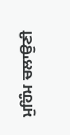ਮੁਹਿੰਮ ਚਲਾਉਣੀ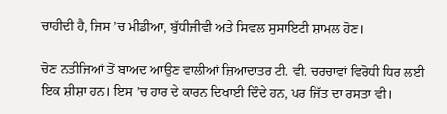ਚਾਹੀਦੀ ਹੈ, ਜਿਸ ’ਚ ਮੀਡੀਆ, ਬੁੱਧੀਜੀਵੀ ਅਤੇ ਸਿਵਲ ਸੁਸਾਇਟੀ ਸ਼ਾਮਲ ਹੋਣ।

ਚੋਣ ਨਤੀਜਿਆਂ ਤੋਂ ਬਾਅਦ ਆਉਣ ਵਾਲੀਆਂ ਜ਼ਿਆਦਾਤਰ ਟੀ. ਵੀ. ਚਰਚਾਵਾਂ ਵਿਰੋਧੀ ਧਿਰ ਲਈ ਇਕ ਸ਼ੀਸ਼ਾ ਹਨ। ਇਸ ’ਚ ਹਾਰ ਦੇ ਕਾਰਨ ਦਿਖਾਈ ਦਿੰਦੇ ਹਨ, ਪਰ ਜਿੱਤ ਦਾ ਰਸਤਾ ਵੀ।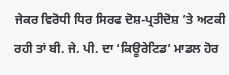ਜੇਕਰ ਵਿਰੋਧੀ ਧਿਰ ਸਿਰਫ ਦੋਸ਼-ਪ੍ਰਤੀਦੋਸ਼ ’ਤੇ ਅਟਕੀ ਰਹੀ ਤਾਂ ਬੀ. ਜੇ. ਪੀ. ਦਾ ‘ਕਿਊਰੇਟਿਡ’ ਮਾਡਲ ਹੋਰ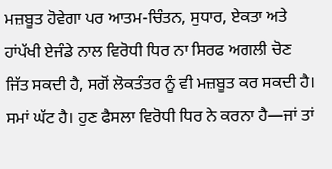ਮਜ਼ਬੂਤ ਹੋਵੇਗਾ ਪਰ ਆਤਮ-ਚਿੰਤਨ, ਸੁਧਾਰ, ਏਕਤਾ ਅਤੇ ਹਾਂਪੱਖੀ ਏਜੰਡੇ ਨਾਲ ਵਿਰੋਧੀ ਧਿਰ ਨਾ ਸਿਰਫ ਅਗਲੀ ਚੋਣ ਜਿੱਤ ਸਕਦੀ ਹੈ, ਸਗੋਂ ਲੋਕਤੰਤਰ ਨੂੰ ਵੀ ਮਜ਼ਬੂਤ ਕਰ ਸਕਦੀ ਹੈ। ਸਮਾਂ ਘੱਟ ਹੈ। ਹੁਣ ਫੈਸਲਾ ਵਿਰੋਧੀ ਧਿਰ ਨੇ ਕਰਨਾ ਹੈ—ਜਾਂ ਤਾਂ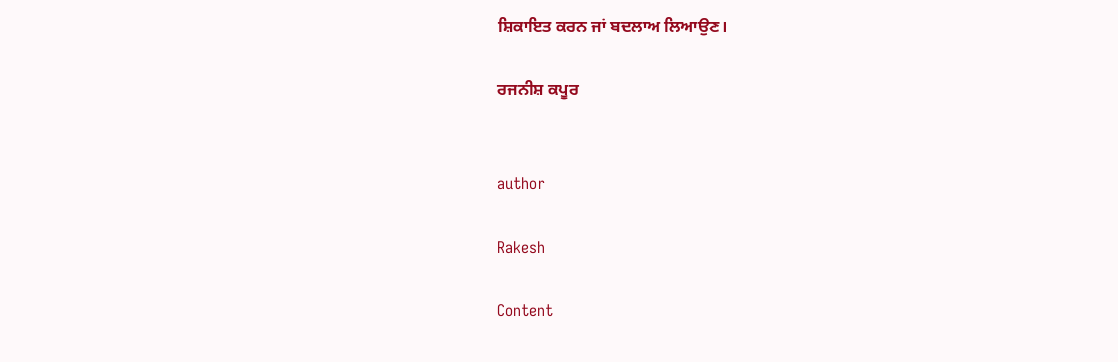ਸ਼ਿਕਾਇਤ ਕਰਨ ਜਾਂ ਬਦਲਾਅ ਲਿਆਉਣ।

ਰਜਨੀਸ਼ ਕਪੂਰ


author

Rakesh

Content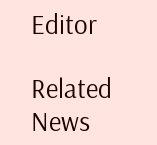Editor

Related News